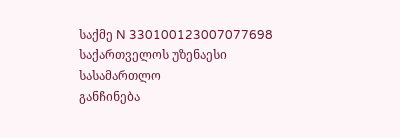საქმე N 330100123007077698
საქართველოს უზენაესი სასამართლო
განჩინება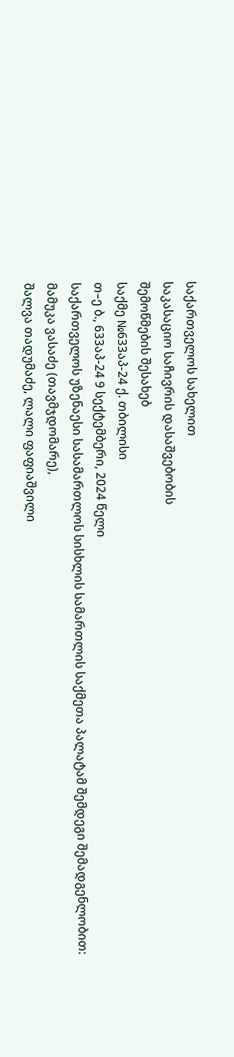საქართველოს სახელით
საკასაციო საჩივრის დასაშვებობის
შემოწმების შესახებ
საქმე №633აპ-24 ქ. თბილისი
თ–ე ბ., 633აპ-24 9 სექტემბერი, 2024 წელი
საქართველოს უზენაესი სასამართლოს სისხლის სამართლის საქმეთა პალატამ შემდეგი შემადგენლობით:
მამუკა ვასაძე (თავმჯდომარე),
შალვა თადუმაძე, ლალი ფაფიაშვილი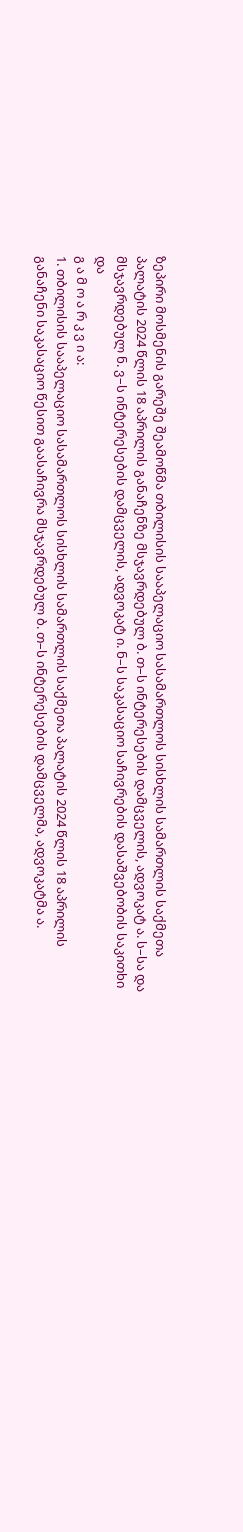ზეპირი მოსმენის გარეშე შეამოწმა თბილისის სააპელაციო სასამართლოს სისხლის სამართლის საქმეთა პალატის 2024 წლის 18 აპრილის განაჩენზე მსჯავრდებულ ბ. თ–ს ინტერესების დამცველის, ადვოკატ ა. ს–სა და მსჯავრდებულ ნ. ვ–ს ინტერესების დამცველის, ადვოკატ ი. ნ–ს საკასაციო საჩივრების დასაშვებობის საკითხი და
გ ა მ ო ა რ კ ვ ი ა:
1. თბილისის სააპელაციო სასამართლოს სისხლის სამართლის საქმეთა პალატის 2024 წლის 18 აპრილის განაჩენი საკასაციო წესით გაასაჩივრა მსჯავრდებულ ბ. თ–ს ინტერესების დამცველმა, ადვოკატმა ა.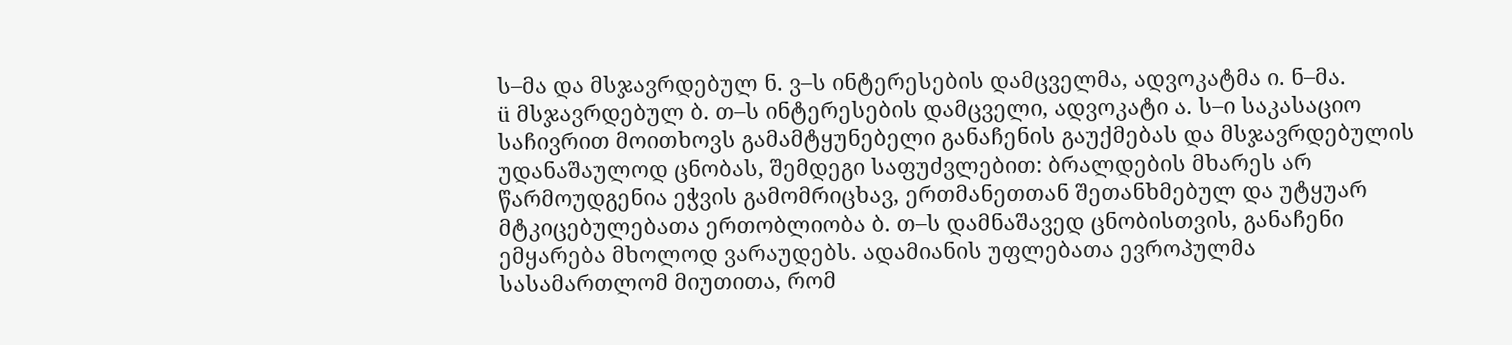ს–მა და მსჯავრდებულ ნ. ვ–ს ინტერესების დამცველმა, ადვოკატმა ი. ნ–მა.
ü მსჯავრდებულ ბ. თ–ს ინტერესების დამცველი, ადვოკატი ა. ს–ი საკასაციო საჩივრით მოითხოვს გამამტყუნებელი განაჩენის გაუქმებას და მსჯავრდებულის უდანაშაულოდ ცნობას, შემდეგი საფუძვლებით: ბრალდების მხარეს არ წარმოუდგენია ეჭვის გამომრიცხავ, ერთმანეთთან შეთანხმებულ და უტყუარ მტკიცებულებათა ერთობლიობა ბ. თ–ს დამნაშავედ ცნობისთვის, განაჩენი ემყარება მხოლოდ ვარაუდებს. ადამიანის უფლებათა ევროპულმა სასამართლომ მიუთითა, რომ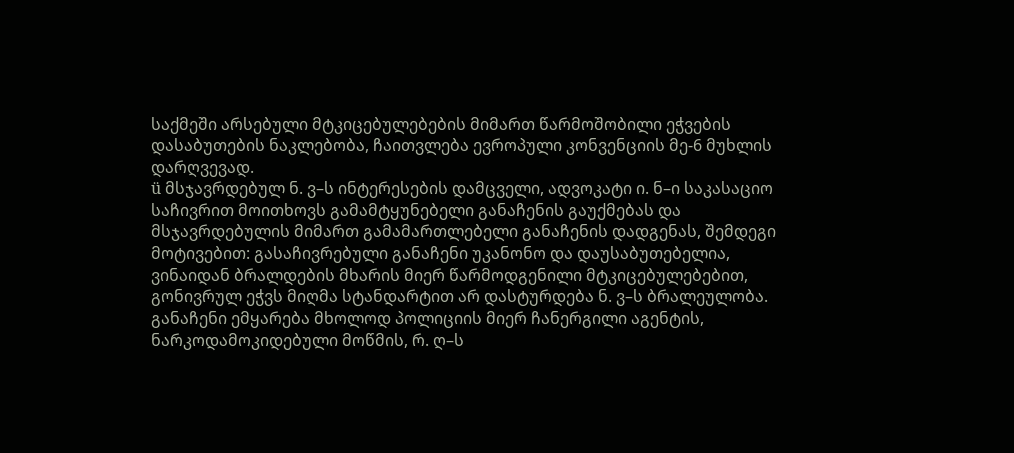საქმეში არსებული მტკიცებულებების მიმართ წარმოშობილი ეჭვების დასაბუთების ნაკლებობა, ჩაითვლება ევროპული კონვენციის მე-6 მუხლის დარღვევად.
ü მსჯავრდებულ ნ. ვ–ს ინტერესების დამცველი, ადვოკატი ი. ნ–ი საკასაციო საჩივრით მოითხოვს გამამტყუნებელი განაჩენის გაუქმებას და მსჯავრდებულის მიმართ გამამართლებელი განაჩენის დადგენას, შემდეგი მოტივებით: გასაჩივრებული განაჩენი უკანონო და დაუსაბუთებელია, ვინაიდან ბრალდების მხარის მიერ წარმოდგენილი მტკიცებულებებით, გონივრულ ეჭვს მიღმა სტანდარტით არ დასტურდება ნ. ვ–ს ბრალეულობა. განაჩენი ემყარება მხოლოდ პოლიციის მიერ ჩანერგილი აგენტის, ნარკოდამოკიდებული მოწმის, რ. ღ–ს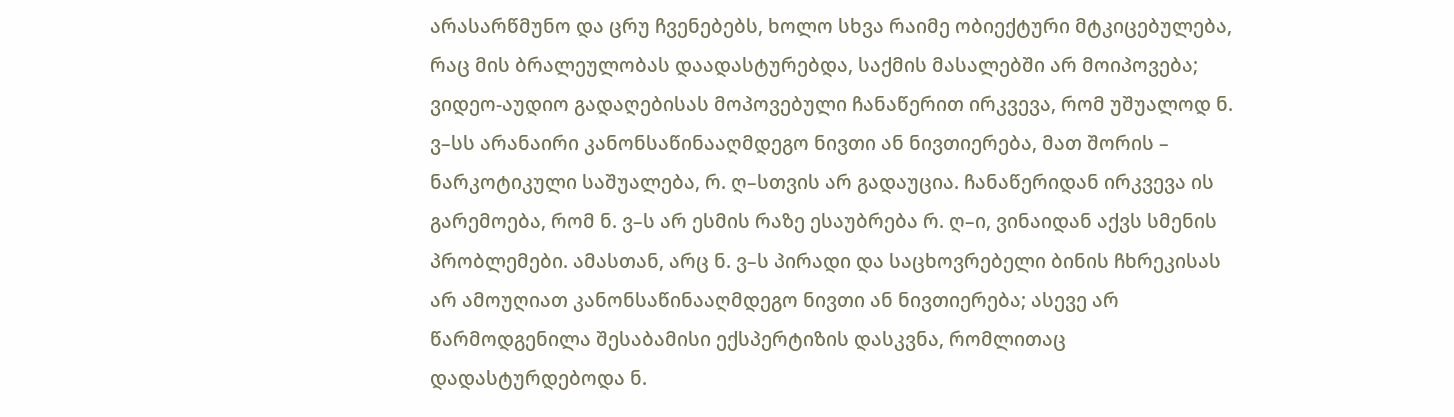არასარწმუნო და ცრუ ჩვენებებს, ხოლო სხვა რაიმე ობიექტური მტკიცებულება, რაც მის ბრალეულობას დაადასტურებდა, საქმის მასალებში არ მოიპოვება; ვიდეო-აუდიო გადაღებისას მოპოვებული ჩანაწერით ირკვევა, რომ უშუალოდ ნ. ვ–სს არანაირი კანონსაწინააღმდეგო ნივთი ან ნივთიერება, მათ შორის – ნარკოტიკული საშუალება, რ. ღ–სთვის არ გადაუცია. ჩანაწერიდან ირკვევა ის გარემოება, რომ ნ. ვ–ს არ ესმის რაზე ესაუბრება რ. ღ–ი, ვინაიდან აქვს სმენის პრობლემები. ამასთან, არც ნ. ვ–ს პირადი და საცხოვრებელი ბინის ჩხრეკისას არ ამოუღიათ კანონსაწინააღმდეგო ნივთი ან ნივთიერება; ასევე არ წარმოდგენილა შესაბამისი ექსპერტიზის დასკვნა, რომლითაც დადასტურდებოდა ნ.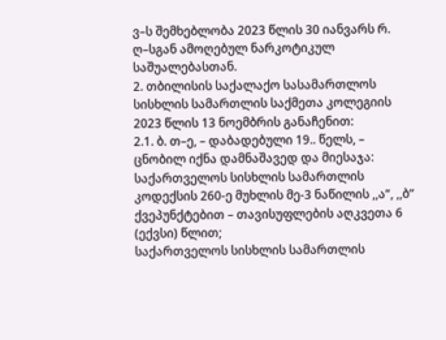ვ–ს შემხებლობა 2023 წლის 30 იანვარს რ. ღ–სგან ამოღებულ ნარკოტიკულ საშუალებასთან.
2. თბილისის საქალაქო სასამართლოს სისხლის სამართლის საქმეთა კოლეგიის 2023 წლის 13 ნოემბრის განაჩენით:
2.1. ბ. თ–ე, – დაბადებული 19.. წელს, – ცნობილ იქნა დამნაშავედ და მიესაჯა:
საქართველოს სისხლის სამართლის კოდექსის 260-ე მუხლის მე-3 ნაწილის ,,ა“, ,,ბ“ ქვეპუნქტებით – თავისუფლების აღკვეთა 6 (ექვსი) წლით;
საქართველოს სისხლის სამართლის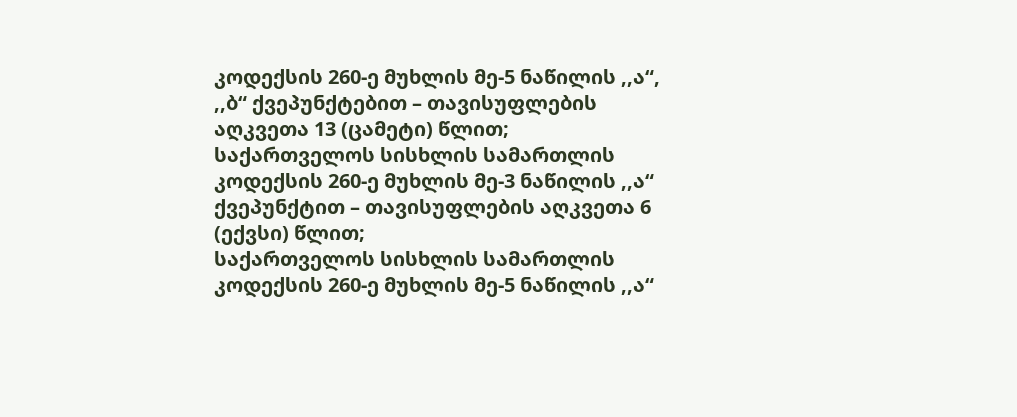კოდექსის 260-ე მუხლის მე-5 ნაწილის ,,ა“, ,,ბ“ ქვეპუნქტებით – თავისუფლების აღკვეთა 13 (ცამეტი) წლით;
საქართველოს სისხლის სამართლის კოდექსის 260-ე მუხლის მე-3 ნაწილის ,,ა“ ქვეპუნქტით – თავისუფლების აღკვეთა 6 (ექვსი) წლით;
საქართველოს სისხლის სამართლის კოდექსის 260-ე მუხლის მე-5 ნაწილის ,,ა“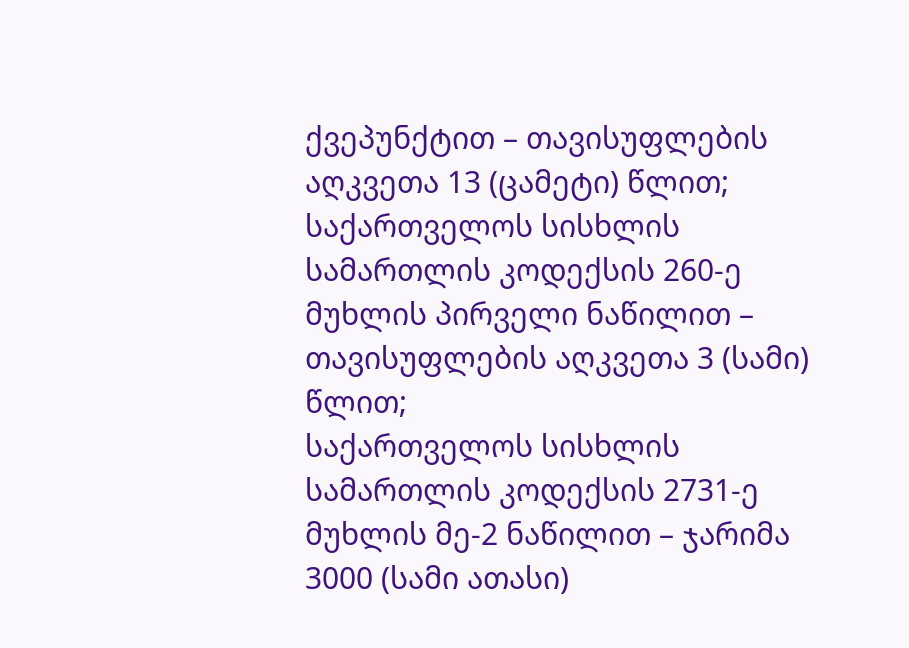ქვეპუნქტით – თავისუფლების აღკვეთა 13 (ცამეტი) წლით;
საქართველოს სისხლის სამართლის კოდექსის 260-ე მუხლის პირველი ნაწილით – თავისუფლების აღკვეთა 3 (სამი) წლით;
საქართველოს სისხლის სამართლის კოდექსის 2731-ე მუხლის მე-2 ნაწილით – ჯარიმა 3000 (სამი ათასი)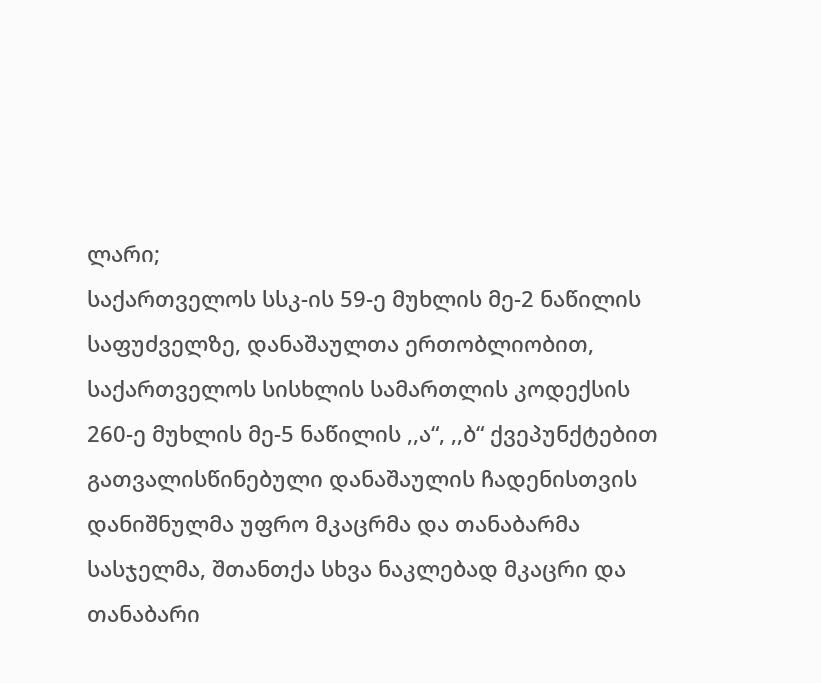ლარი;
საქართველოს სსკ-ის 59-ე მუხლის მე-2 ნაწილის საფუძველზე, დანაშაულთა ერთობლიობით, საქართველოს სისხლის სამართლის კოდექსის 260-ე მუხლის მე-5 ნაწილის ,,ა“, ,,ბ“ ქვეპუნქტებით გათვალისწინებული დანაშაულის ჩადენისთვის დანიშნულმა უფრო მკაცრმა და თანაბარმა სასჯელმა, შთანთქა სხვა ნაკლებად მკაცრი და თანაბარი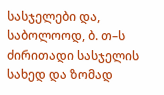სასჯელები და, საბოლოოდ, ბ. თ–ს ძირითადი სასჯელის სახედ და ზომად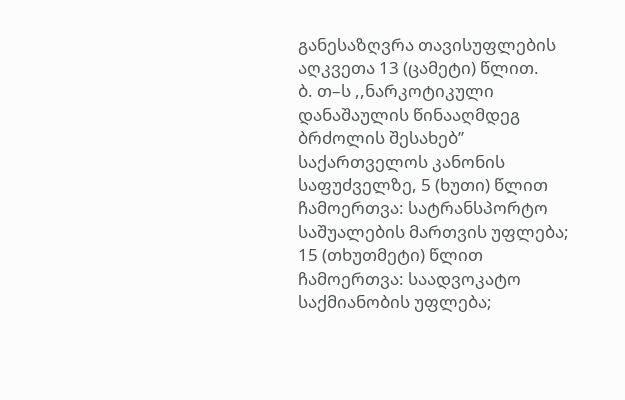განესაზღვრა თავისუფლების აღკვეთა 13 (ცამეტი) წლით.
ბ. თ–ს ,,ნარკოტიკული დანაშაულის წინააღმდეგ ბრძოლის შესახებ’’ საქართველოს კანონის საფუძველზე, 5 (ხუთი) წლით ჩამოერთვა: სატრანსპორტო საშუალების მართვის უფლება; 15 (თხუთმეტი) წლით ჩამოერთვა: საადვოკატო საქმიანობის უფლება;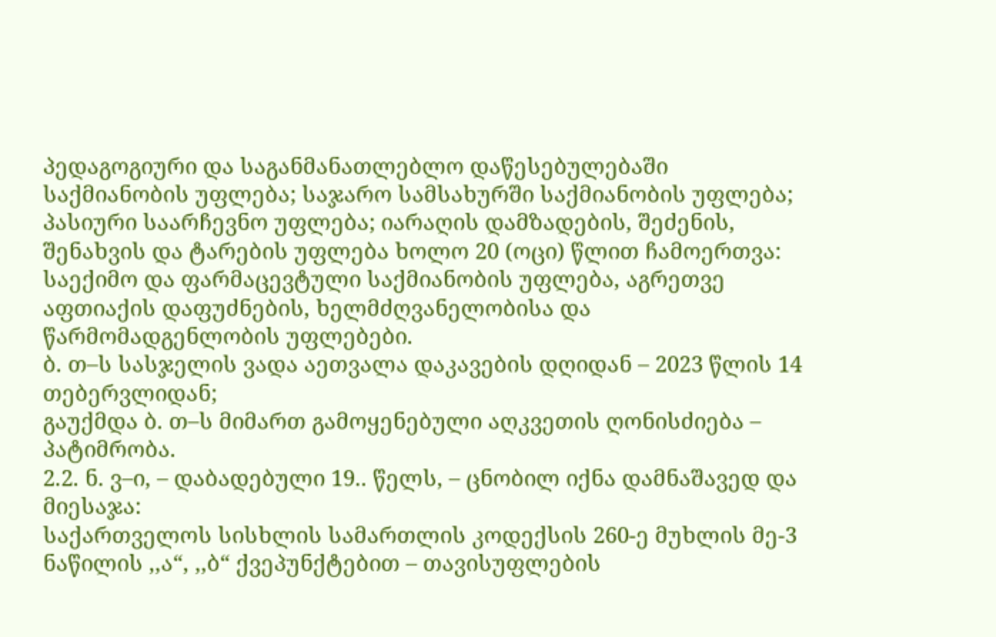პედაგოგიური და საგანმანათლებლო დაწესებულებაში საქმიანობის უფლება; საჯარო სამსახურში საქმიანობის უფლება; პასიური საარჩევნო უფლება; იარაღის დამზადების, შეძენის, შენახვის და ტარების უფლება ხოლო 20 (ოცი) წლით ჩამოერთვა: საექიმო და ფარმაცევტული საქმიანობის უფლება, აგრეთვე აფთიაქის დაფუძნების, ხელმძღვანელობისა და წარმომადგენლობის უფლებები.
ბ. თ–ს სასჯელის ვადა აეთვალა დაკავების დღიდან – 2023 წლის 14 თებერვლიდან;
გაუქმდა ბ. თ–ს მიმართ გამოყენებული აღკვეთის ღონისძიება – პატიმრობა.
2.2. ნ. ვ–ი, – დაბადებული 19.. წელს, – ცნობილ იქნა დამნაშავედ და მიესაჯა:
საქართველოს სისხლის სამართლის კოდექსის 260-ე მუხლის მე-3 ნაწილის ,,ა“, ,,ბ“ ქვეპუნქტებით – თავისუფლების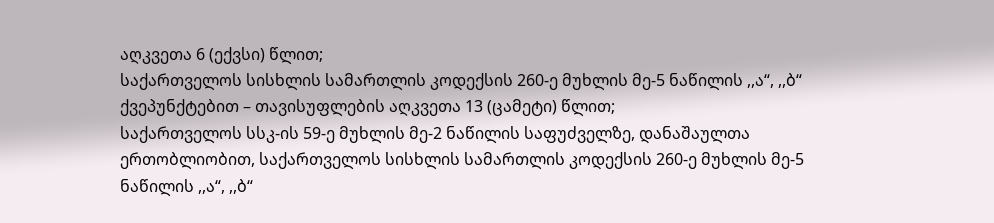აღკვეთა 6 (ექვსი) წლით;
საქართველოს სისხლის სამართლის კოდექსის 260-ე მუხლის მე-5 ნაწილის ,,ა“, ,,ბ“ ქვეპუნქტებით – თავისუფლების აღკვეთა 13 (ცამეტი) წლით;
საქართველოს სსკ-ის 59-ე მუხლის მე-2 ნაწილის საფუძველზე, დანაშაულთა ერთობლიობით, საქართველოს სისხლის სამართლის კოდექსის 260-ე მუხლის მე-5 ნაწილის ,,ა“, ,,ბ“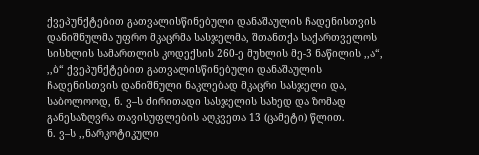ქვეპუნქტებით გათვალისწინებული დანაშაულის ჩადენისთვის დანიშნულმა უფრო მკაცრმა სასჯელმა, შთანთქა საქართველოს სისხლის სამართლის კოდექსის 260-ე მუხლის მე-3 ნაწილის ,,ა“, ,,ბ“ ქვეპუნქტებით გათვალისწინებული დანაშაულის ჩადენისთვის დანიშნული ნაკლებად მკაცრი სასჯელი და, საბოლოოდ, ნ. ვ–ს ძირითადი სასჯელის სახედ და ზომად განესაზღვრა თავისუფლების აღკვეთა 13 (ცამეტი) წლით.
ნ. ვ–ს ,,ნარკოტიკული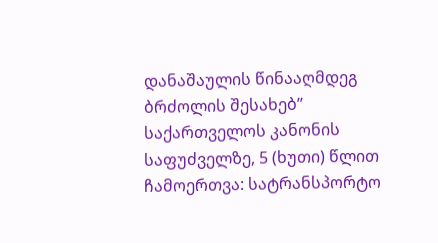დანაშაულის წინააღმდეგ ბრძოლის შესახებ’’ საქართველოს კანონის საფუძველზე, 5 (ხუთი) წლით ჩამოერთვა: სატრანსპორტო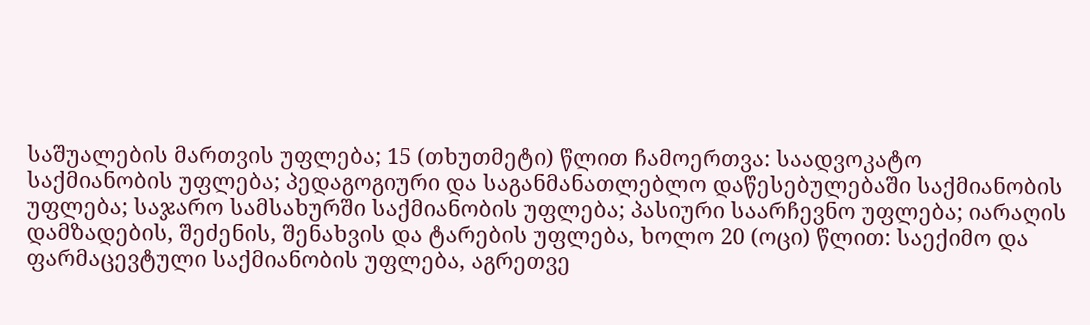საშუალების მართვის უფლება; 15 (თხუთმეტი) წლით ჩამოერთვა: საადვოკატო საქმიანობის უფლება; პედაგოგიური და საგანმანათლებლო დაწესებულებაში საქმიანობის უფლება; საჯარო სამსახურში საქმიანობის უფლება; პასიური საარჩევნო უფლება; იარაღის დამზადების, შეძენის, შენახვის და ტარების უფლება, ხოლო 20 (ოცი) წლით: საექიმო და ფარმაცევტული საქმიანობის უფლება, აგრეთვე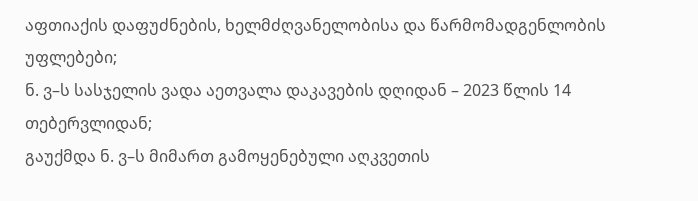აფთიაქის დაფუძნების, ხელმძღვანელობისა და წარმომადგენლობის უფლებები;
ნ. ვ–ს სასჯელის ვადა აეთვალა დაკავების დღიდან – 2023 წლის 14 თებერვლიდან;
გაუქმდა ნ. ვ–ს მიმართ გამოყენებული აღკვეთის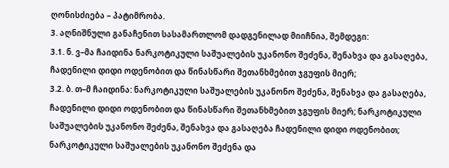ღონისძიება – პატიმრობა.
3. აღნიშნული განაჩენით სასამართლომ დადგენილად მიიჩნია, შემდეგი:
3.1. ნ. ვ–მა ჩაიდინა ნარკოტიკული საშუალების უკანონო შეძენა, შენახვა და გასაღება, ჩადენილი დიდი ოდენობით და წინასწარი შეთანხმებით ჯგუფის მიერ;
3.2. ბ. თ–მ ჩაიდინა: ნარკოტიკული საშუალების უკანონო შეძენა, შენახვა და გასაღება, ჩადენილი დიდი ოდენობით და წინასწარი შეთანხმებით ჯგუფის მიერ; ნარკოტიკული საშუალების უკანონო შეძენა, შენახვა და გასაღება ჩადენილი დიდი ოდენობით; ნარკოტიკული საშუალების უკანონო შეძენა და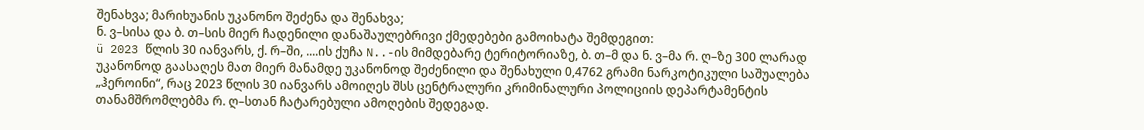შენახვა; მარიხუანის უკანონო შეძენა და შენახვა;
ნ. ვ–სისა და ბ. თ–სის მიერ ჩადენილი დანაშაულებრივი ქმედებები გამოიხატა შემდეგით:
ü 2023 წლის 30 იანვარს, ქ. რ–ში, ....ის ქუჩა N..-ის მიმდებარე ტერიტორიაზე, ბ. თ–მ და ნ. ვ–მა რ. ღ–ზე 300 ლარად უკანონოდ გაასაღეს მათ მიერ მანამდე უკანონოდ შეძენილი და შენახული 0,4762 გრამი ნარკოტიკული საშუალება „ჰეროინი“, რაც 2023 წლის 30 იანვარს ამოიღეს შსს ცენტრალური კრიმინალური პოლიციის დეპარტამენტის თანამშრომლებმა რ. ღ–სთან ჩატარებული ამოღების შედეგად.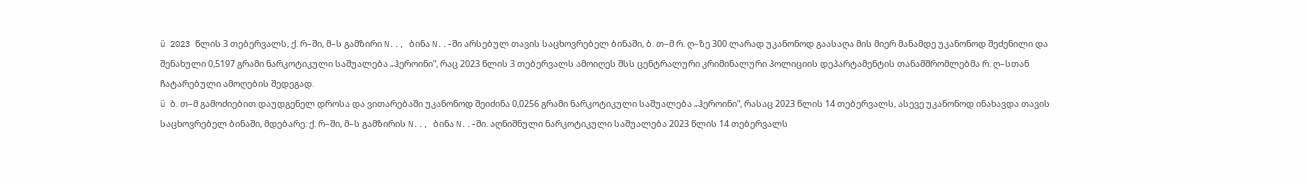ü 2023 წლის 3 თებერვალს, ქ. რ–ში, მ–ს გამზირი N.., ბინა N..-ში არსებულ თავის საცხოვრებელ ბინაში, ბ. თ–მ რ. ღ–ზე 300 ლარად უკანონოდ გაასაღა მის მიერ მანამდე უკანონოდ შეძენილი და შენახული 0,5197 გრამი ნარკოტიკული საშუალება „ჰეროინი“, რაც 2023 წლის 3 თებერვალს ამოიღეს შსს ცენტრალური კრიმინალური პოლიციის დეპარტამენტის თანამშრომლებმა რ. ღ–სთან ჩატარებული ამოღების შედეგად.
ü ბ. თ–მ გამოძიებით დაუდგენელ დროსა და ვითარებაში უკანონოდ შეიძინა 0,0256 გრამი ნარკოტიკული საშუალება „ჰეროინი“, რასაც 2023 წლის 14 თებერვალს, ასევე უკანონოდ ინახავდა თავის საცხოვრებელ ბინაში, მდებარე: ქ. რ–ში, მ–ს გამზირის N.., ბინა N..-ში. აღნიშნული ნარკოტიკული საშუალება 2023 წლის 14 თებერვალს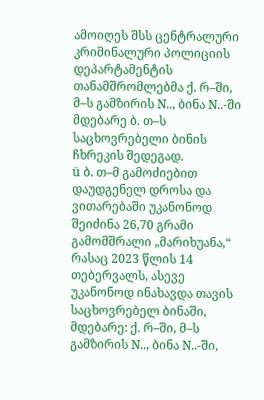ამოიღეს შსს ცენტრალური კრიმინალური პოლიციის დეპარტამენტის თანამშრომლებმა ქ. რ–ში, მ–ს გამზირის N.., ბინა N..-ში მდებარე ბ. თ–ს საცხოვრებელი ბინის ჩხრეკის შედეგად.
ü ბ. თ–მ გამოძიებით დაუდგენელ დროსა და ვითარებაში უკანონოდ შეიძინა 26,70 გრამი გამომშრალი „მარიხუანა,“ რასაც 2023 წლის 14 თებერვალს, ასევე უკანონოდ ინახავდა თავის საცხოვრებელ ბინაში, მდებარე: ქ. რ–ში, მ–ს გამზირის N.., ბინა N..-ში,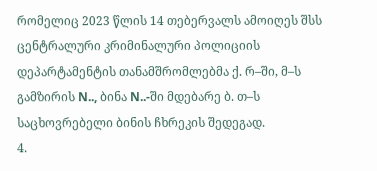რომელიც 2023 წლის 14 თებერვალს ამოიღეს შსს ცენტრალური კრიმინალური პოლიციის დეპარტამენტის თანამშრომლებმა ქ. რ–ში, მ–ს გამზირის N.., ბინა N..-ში მდებარე ბ. თ–ს საცხოვრებელი ბინის ჩხრეკის შედეგად.
4.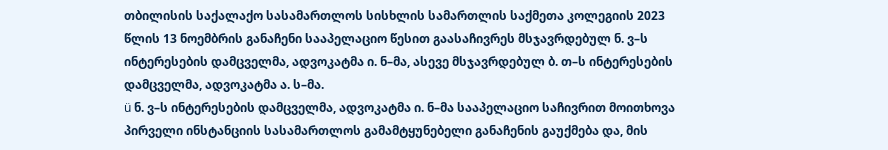თბილისის საქალაქო სასამართლოს სისხლის სამართლის საქმეთა კოლეგიის 2023 წლის 13 ნოემბრის განაჩენი სააპელაციო წესით გაასაჩივრეს მსჯავრდებულ ნ. ვ–ს ინტერესების დამცველმა, ადვოკატმა ი. ნ–მა, ასევე მსჯავრდებულ ბ. თ–ს ინტერესების დამცველმა, ადვოკატმა ა. ს–მა.
ü ნ. ვ–ს ინტერესების დამცველმა, ადვოკატმა ი. ნ–მა სააპელაციო საჩივრით მოითხოვა პირველი ინსტანციის სასამართლოს გამამტყუნებელი განაჩენის გაუქმება და, მის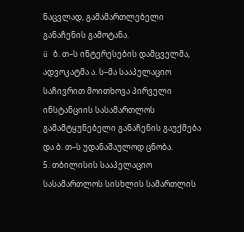ნაცვლად, გამამართლებელი განაჩენის გამოტანა.
ü ბ. თ–ს ინტერესების დამცველმა, ადვოკატმა ა. ს–მა სააპელაციო საჩივრით მოითხოვა პირველი ინსტანციის სასამართლოს გამამტყუნებელი განაჩენის გაუქმება და ბ. თ–ს უდანაშაულოდ ცნობა.
5. თბილისის სააპელაციო სასამართლოს სისხლის სამართლის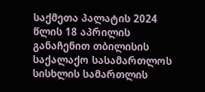საქმეთა პალატის 2024 წლის 18 აპრილის განაჩენით თბილისის საქალაქო სასამართლოს სისხლის სამართლის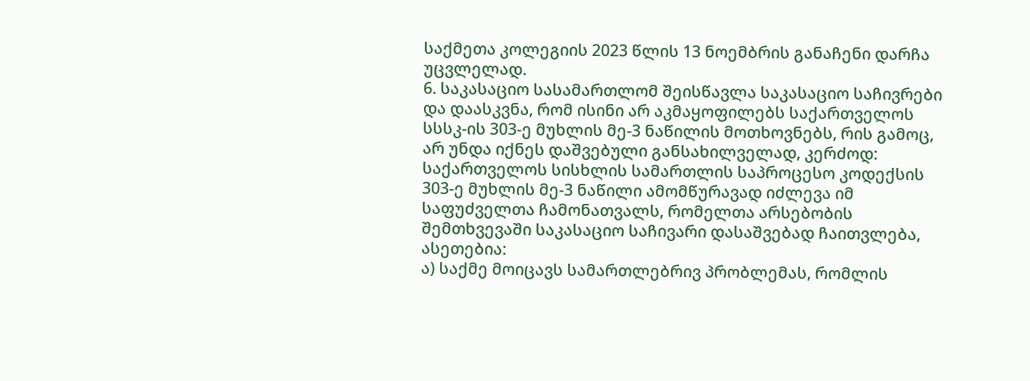საქმეთა კოლეგიის 2023 წლის 13 ნოემბრის განაჩენი დარჩა უცვლელად.
6. საკასაციო სასამართლომ შეისწავლა საკასაციო საჩივრები და დაასკვნა, რომ ისინი არ აკმაყოფილებს საქართველოს სსსკ-ის 303-ე მუხლის მე-3 ნაწილის მოთხოვნებს, რის გამოც, არ უნდა იქნეს დაშვებული განსახილველად, კერძოდ: საქართველოს სისხლის სამართლის საპროცესო კოდექსის 303-ე მუხლის მე-3 ნაწილი ამომწურავად იძლევა იმ საფუძველთა ჩამონათვალს, რომელთა არსებობის შემთხვევაში საკასაციო საჩივარი დასაშვებად ჩაითვლება, ასეთებია:
ა) საქმე მოიცავს სამართლებრივ პრობლემას, რომლის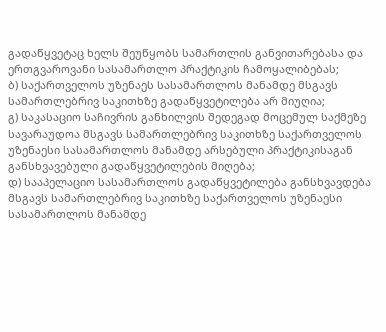გადაწყვეტაც ხელს შეუწყობს სამართლის განვითარებასა და ერთგვაროვანი სასამართლო პრაქტიკის ჩამოყალიბებას;
ბ) საქართველოს უზენაეს სასამართლოს მანამდე მსგავს სამართლებრივ საკითხზე გადაწყვეტილება არ მიუღია;
გ) საკასაციო საჩივრის განხილვის შედეგად მოცემულ საქმეზე სავარაუდოა მსგავს სამართლებრივ საკითხზე საქართველოს უზენაესი სასამართლოს მანამდე არსებული პრაქტიკისაგან განსხვავებული გადაწყვეტილების მიღება;
დ) სააპელაციო სასამართლოს გადაწყვეტილება განსხვავდება მსგავს სამართლებრივ საკითხზე საქართველოს უზენაესი სასამართლოს მანამდე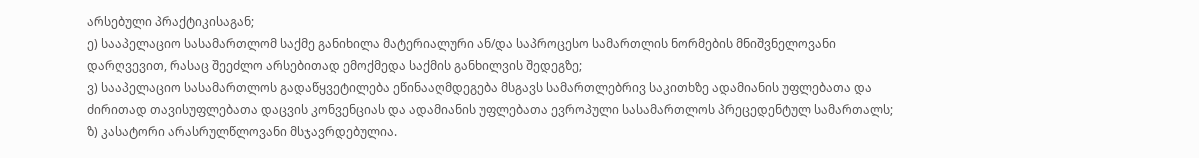არსებული პრაქტიკისაგან;
ე) სააპელაციო სასამართლომ საქმე განიხილა მატერიალური ან/და საპროცესო სამართლის ნორმების მნიშვნელოვანი დარღვევით, რასაც შეეძლო არსებითად ემოქმედა საქმის განხილვის შედეგზე;
ვ) სააპელაციო სასამართლოს გადაწყვეტილება ეწინააღმდეგება მსგავს სამართლებრივ საკითხზე ადამიანის უფლებათა და ძირითად თავისუფლებათა დაცვის კონვენციას და ადამიანის უფლებათა ევროპული სასამართლოს პრეცედენტულ სამართალს;
ზ) კასატორი არასრულწლოვანი მსჯავრდებულია.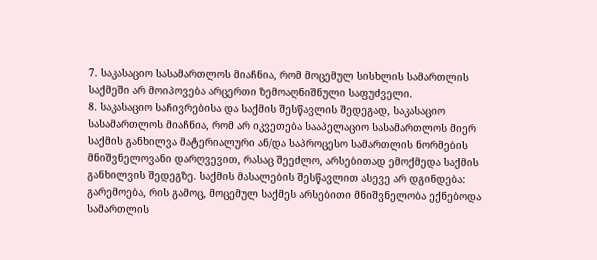7. საკასაციო სასამართლოს მიაჩნია, რომ მოცემულ სისხლის სამართლის საქმეში არ მოიპოვება არცერთი ზემოაღნიშნული საფუძველი.
8. საკასაციო საჩივრებისა და საქმის შესწავლის შედეგად, საკასაციო სასამართლოს მიაჩნია, რომ არ იკვეთება სააპელაციო სასამართლოს მიერ საქმის განხილვა მატერიალური ან/და საპროცესო სამართლის ნორმების მნიშვნელოვანი დარღვევით, რასაც შეეძლო, არსებითად ემოქმედა საქმის განხილვის შედეგზე. საქმის მასალების შესწავლით ასევე არ დგინდება: გარემოება, რის გამოც, მოცემულ საქმეს არსებითი მნიშვნელობა ექნებოდა სამართლის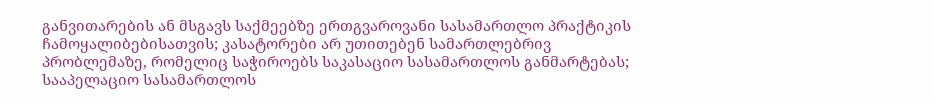განვითარების ან მსგავს საქმეებზე ერთგვაროვანი სასამართლო პრაქტიკის ჩამოყალიბებისათვის; კასატორები არ უთითებენ სამართლებრივ პრობლემაზე, რომელიც საჭიროებს საკასაციო სასამართლოს განმარტებას; სააპელაციო სასამართლოს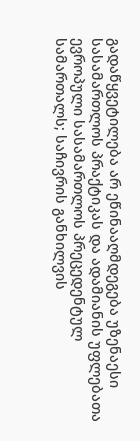გადაწყვეტილება არ ეწინააღმდეგება უზენაესი სასამართლოს პრაქტიკას და ადამიანის უფლებათა ევროპული სასამართლოს პრეცედენტულ სამართალს; საჩივრის განხილვის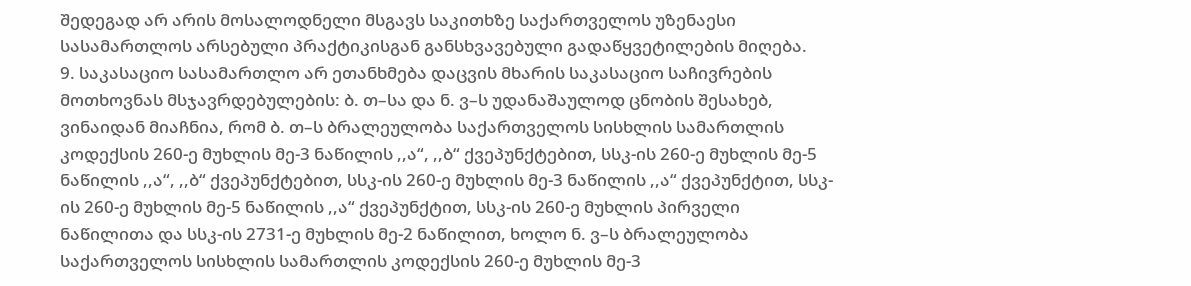შედეგად არ არის მოსალოდნელი მსგავს საკითხზე საქართველოს უზენაესი სასამართლოს არსებული პრაქტიკისგან განსხვავებული გადაწყვეტილების მიღება.
9. საკასაციო სასამართლო არ ეთანხმება დაცვის მხარის საკასაციო საჩივრების მოთხოვნას მსჯავრდებულების: ბ. თ–სა და ნ. ვ–ს უდანაშაულოდ ცნობის შესახებ, ვინაიდან მიაჩნია, რომ ბ. თ–ს ბრალეულობა საქართველოს სისხლის სამართლის კოდექსის 260-ე მუხლის მე-3 ნაწილის ,,ა“, ,,ბ“ ქვეპუნქტებით, სსკ-ის 260-ე მუხლის მე-5 ნაწილის ,,ა“, ,,ბ“ ქვეპუნქტებით, სსკ-ის 260-ე მუხლის მე-3 ნაწილის ,,ა“ ქვეპუნქტით, სსკ-ის 260-ე მუხლის მე-5 ნაწილის ,,ა“ ქვეპუნქტით, სსკ-ის 260-ე მუხლის პირველი ნაწილითა და სსკ-ის 2731-ე მუხლის მე-2 ნაწილით, ხოლო ნ. ვ–ს ბრალეულობა საქართველოს სისხლის სამართლის კოდექსის 260-ე მუხლის მე-3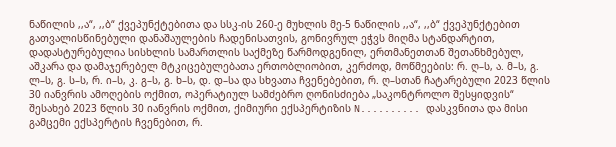ნაწილის ,,ა“, ,,ბ“ ქვეპუნქტებითა და სსკ-ის 260-ე მუხლის მე-5 ნაწილის ,,ა“, ,,ბ“ ქვეპუნქტებით გათვალისწინებული დანაშაულების ჩადენისათვის, გონივრულ ეჭვს მიღმა სტანდარტით, დადასტურებულია სისხლის სამართლის საქმეზე წარმოდგენილ, ერთმანეთთან შეთანხმებულ, აშკარა და დამაჯერებელ მტკიცებულებათა ერთობლიობით, კერძოდ, მოწმეების: რ. ღ–ს, ა. მ–ს, გ. ლ–ს, გ. ს–ს, რ. ი–ს, კ. გ–ს, გ. ხ–ს, დ. დ–სა და სხვათა ჩვენებებით, რ. ღ–სთან ჩატარებული 2023 წლის 30 იანვრის ამოღების ოქმით, ოპერატიულ სამძებრო ღონისძიება „საკონტროლო შესყიდვის“ შესახებ 2023 წლის 30 იანვრის ოქმით, ქიმიური ექსპერტიზის N.......... დასკვნითა და მისი გამცემი ექსპერტის ჩვენებით, რ.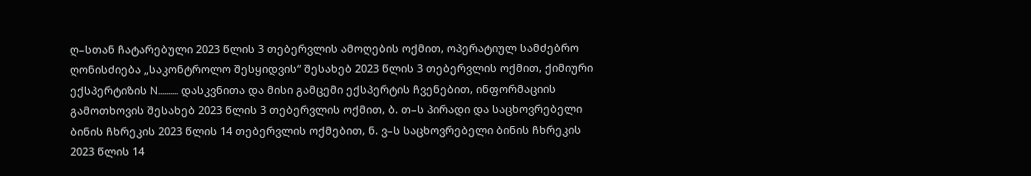ღ–სთან ჩატარებული 2023 წლის 3 თებერვლის ამოღების ოქმით, ოპერატიულ სამძებრო ღონისძიება „საკონტროლო შესყიდვის“ შესახებ 2023 წლის 3 თებერვლის ოქმით, ქიმიური ექსპერტიზის N.......... დასკვნითა და მისი გამცემი ექსპერტის ჩვენებით, ინფორმაციის გამოთხოვის შესახებ 2023 წლის 3 თებერვლის ოქმით, ბ. თ–ს პირადი და საცხოვრებელი ბინის ჩხრეკის 2023 წლის 14 თებერვლის ოქმებით, ნ. ვ–ს საცხოვრებელი ბინის ჩხრეკის 2023 წლის 14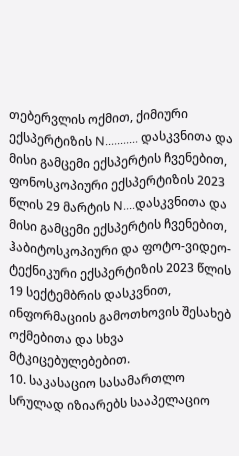თებერვლის ოქმით, ქიმიური ექსპერტიზის N........... დასკვნითა და მისი გამცემი ექსპერტის ჩვენებით, ფონოსკოპიური ექსპერტიზის 2023 წლის 29 მარტის N....დასკვნითა და მისი გამცემი ექსპერტის ჩვენებით, ჰაბიტოსკოპიური და ფოტო-ვიდეო-ტექნიკური ექსპერტიზის 2023 წლის 19 სექტემბრის დასკვნით, ინფორმაციის გამოთხოვის შესახებ ოქმებითა და სხვა მტკიცებულებებით.
10. საკასაციო სასამართლო სრულად იზიარებს სააპელაციო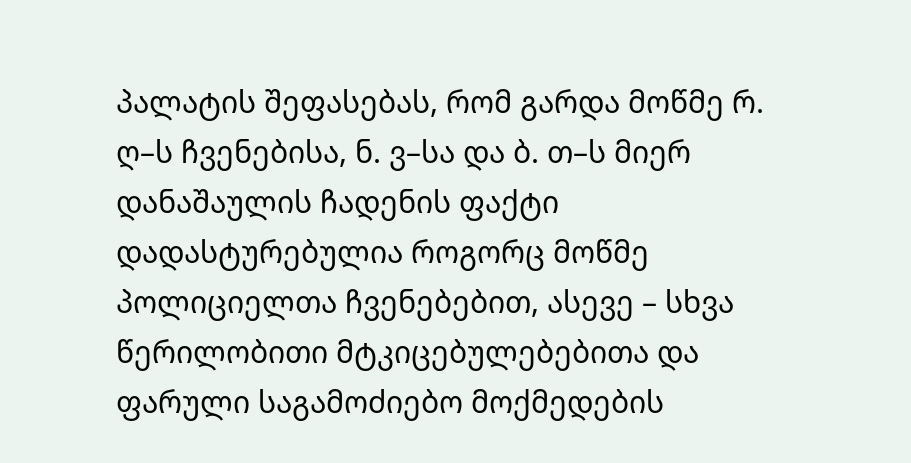პალატის შეფასებას, რომ გარდა მოწმე რ. ღ–ს ჩვენებისა, ნ. ვ–სა და ბ. თ–ს მიერ დანაშაულის ჩადენის ფაქტი დადასტურებულია როგორც მოწმე პოლიციელთა ჩვენებებით, ასევე – სხვა წერილობითი მტკიცებულებებითა და ფარული საგამოძიებო მოქმედების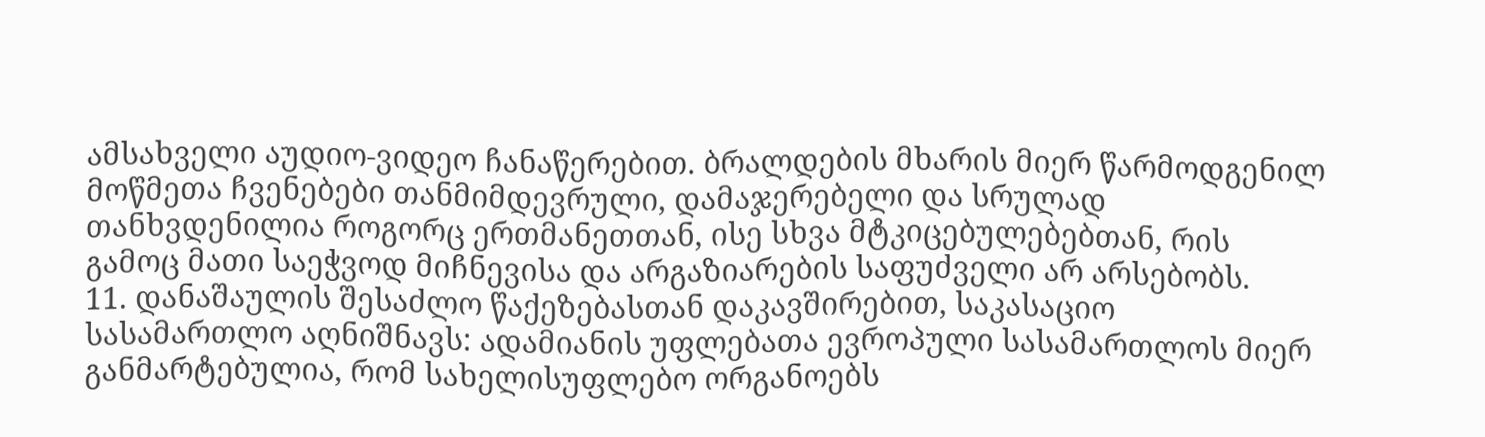ამსახველი აუდიო-ვიდეო ჩანაწერებით. ბრალდების მხარის მიერ წარმოდგენილ მოწმეთა ჩვენებები თანმიმდევრული, დამაჯერებელი და სრულად თანხვდენილია როგორც ერთმანეთთან, ისე სხვა მტკიცებულებებთან, რის გამოც მათი საეჭვოდ მიჩნევისა და არგაზიარების საფუძველი არ არსებობს.
11. დანაშაულის შესაძლო წაქეზებასთან დაკავშირებით, საკასაციო სასამართლო აღნიშნავს: ადამიანის უფლებათა ევროპული სასამართლოს მიერ განმარტებულია, რომ სახელისუფლებო ორგანოებს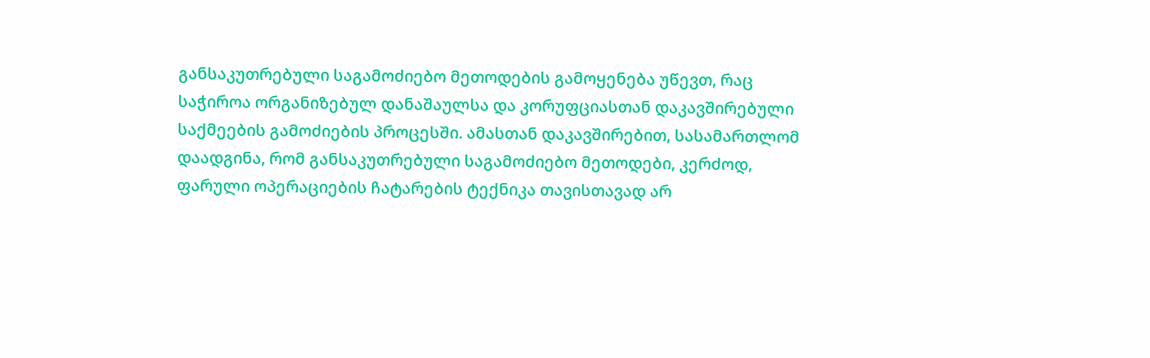განსაკუთრებული საგამოძიებო მეთოდების გამოყენება უწევთ, რაც საჭიროა ორგანიზებულ დანაშაულსა და კორუფციასთან დაკავშირებული საქმეების გამოძიების პროცესში. ამასთან დაკავშირებით, სასამართლომ დაადგინა, რომ განსაკუთრებული საგამოძიებო მეთოდები, კერძოდ, ფარული ოპერაციების ჩატარების ტექნიკა თავისთავად არ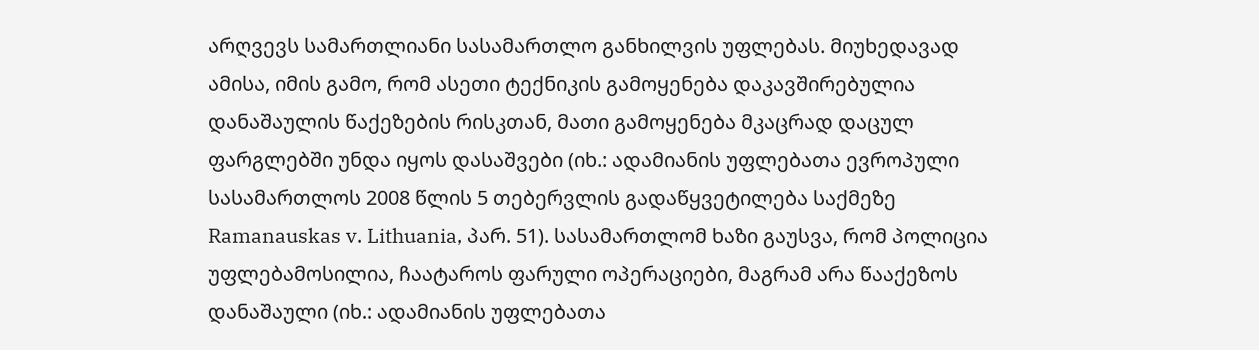არღვევს სამართლიანი სასამართლო განხილვის უფლებას. მიუხედავად ამისა, იმის გამო, რომ ასეთი ტექნიკის გამოყენება დაკავშირებულია დანაშაულის წაქეზების რისკთან, მათი გამოყენება მკაცრად დაცულ ფარგლებში უნდა იყოს დასაშვები (იხ.: ადამიანის უფლებათა ევროპული სასამართლოს 2008 წლის 5 თებერვლის გადაწყვეტილება საქმეზე Ramanauskas v. Lithuania, პარ. 51). სასამართლომ ხაზი გაუსვა, რომ პოლიცია უფლებამოსილია, ჩაატაროს ფარული ოპერაციები, მაგრამ არა წააქეზოს დანაშაული (იხ.: ადამიანის უფლებათა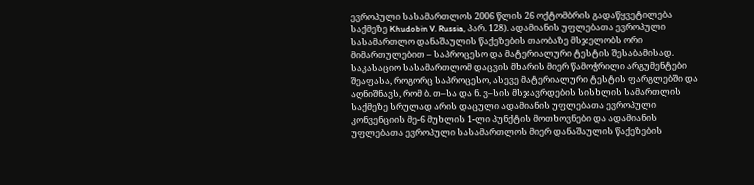ევროპული სასამართლოს 2006 წლის 26 ოქტომბრის გადაწყვეტილება საქმეზე Khudobin V. Russia, პარ. 128). ადამიანის უფლებათა ევროპული სასამართლო დანაშაულის წაქეზების თაობაზე მსჯელობს ორი მიმართულებით – საპროცესო და მატერიალური ტესტის შესაბამისად. საკასაციო სასამართლომ დაცვის მხარის მიერ წამოჭრილი არგუმენტები შეაფასა, როგორც საპროცესო, ასევე მატერიალური ტესტის ფარგლებში და აღნიშნავს, რომ ბ. თ–სა და ნ. ვ–სის მსჯავრდების სისხლის სამართლის საქმეზე სრულად არის დაცული ადამიანის უფლებათა ევროპული კონვენციის მე-6 მუხლის 1-ლი პუნქტის მოთხოვნები და ადამიანის უფლებათა ევროპული სასამართლოს მიერ დანაშაულის წაქეზების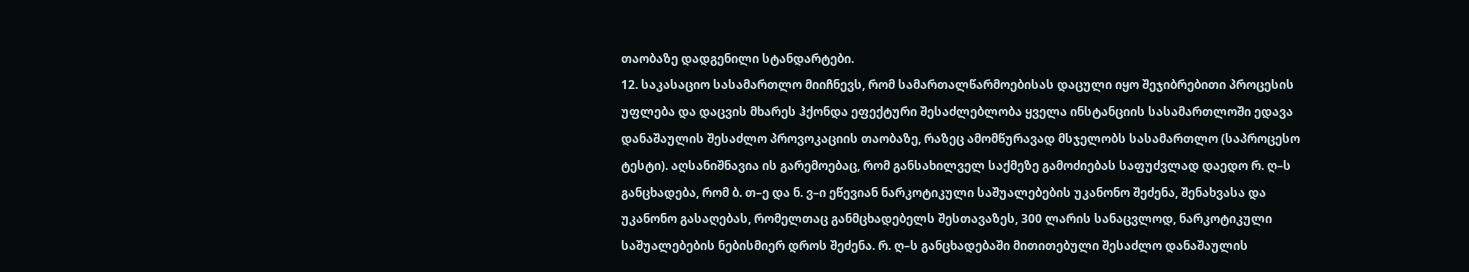თაობაზე დადგენილი სტანდარტები.
12. საკასაციო სასამართლო მიიჩნევს, რომ სამართალწარმოებისას დაცული იყო შეჯიბრებითი პროცესის უფლება და დაცვის მხარეს ჰქონდა ეფექტური შესაძლებლობა ყველა ინსტანციის სასამართლოში ედავა დანაშაულის შესაძლო პროვოკაციის თაობაზე, რაზეც ამომწურავად მსჯელობს სასამართლო (საპროცესო ტესტი). აღსანიშნავია ის გარემოებაც, რომ განსახილველ საქმეზე გამოძიებას საფუძვლად დაედო რ. ღ–ს განცხადება, რომ ბ. თ–ე და ნ. ვ–ი ეწევიან ნარკოტიკული საშუალებების უკანონო შეძენა, შენახვასა და უკანონო გასაღებას, რომელთაც განმცხადებელს შესთავაზეს, 300 ლარის სანაცვლოდ, ნარკოტიკული საშუალებების ნებისმიერ დროს შეძენა. რ. ღ–ს განცხადებაში მითითებული შესაძლო დანაშაულის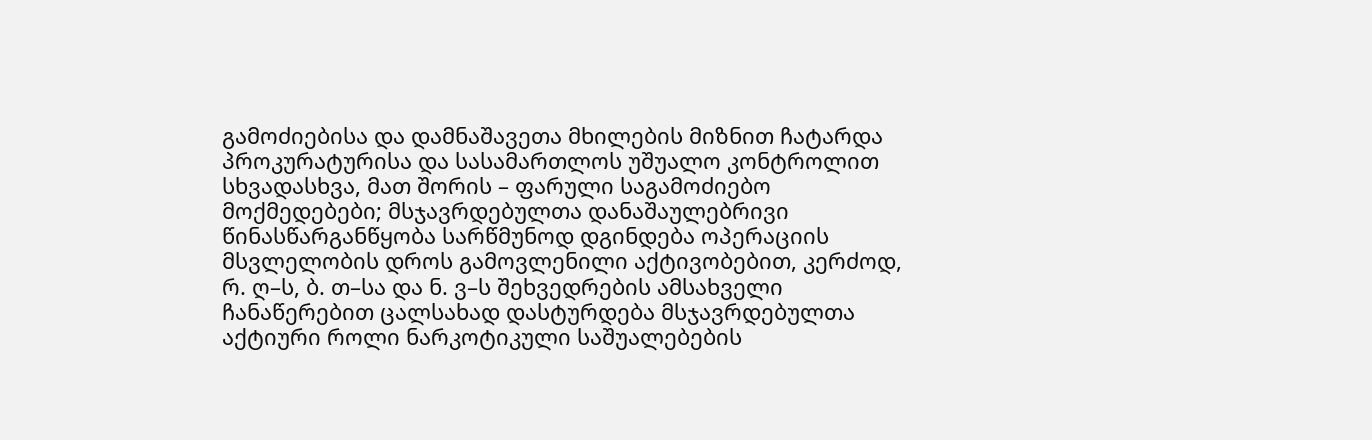გამოძიებისა და დამნაშავეთა მხილების მიზნით ჩატარდა პროკურატურისა და სასამართლოს უშუალო კონტროლით სხვადასხვა, მათ შორის – ფარული საგამოძიებო მოქმედებები; მსჯავრდებულთა დანაშაულებრივი წინასწარგანწყობა სარწმუნოდ დგინდება ოპერაციის მსვლელობის დროს გამოვლენილი აქტივობებით, კერძოდ, რ. ღ–ს, ბ. თ–სა და ნ. ვ–ს შეხვედრების ამსახველი ჩანაწერებით ცალსახად დასტურდება მსჯავრდებულთა აქტიური როლი ნარკოტიკული საშუალებების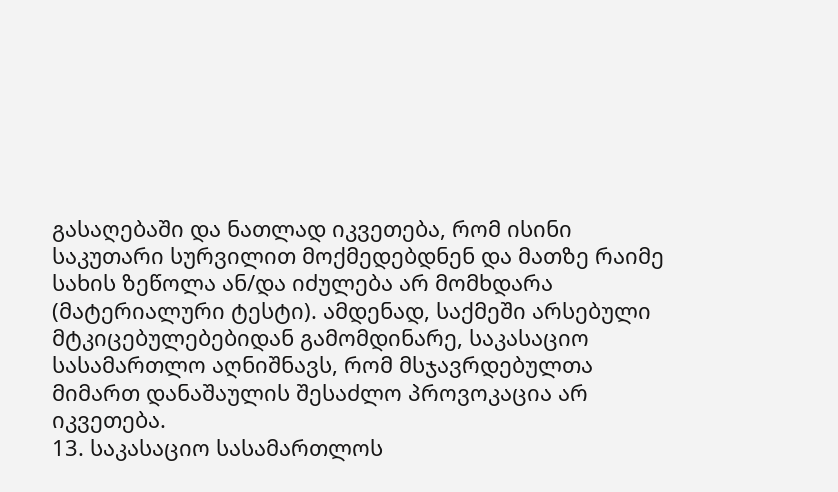გასაღებაში და ნათლად იკვეთება, რომ ისინი საკუთარი სურვილით მოქმედებდნენ და მათზე რაიმე სახის ზეწოლა ან/და იძულება არ მომხდარა (მატერიალური ტესტი). ამდენად, საქმეში არსებული მტკიცებულებებიდან გამომდინარე, საკასაციო სასამართლო აღნიშნავს, რომ მსჯავრდებულთა მიმართ დანაშაულის შესაძლო პროვოკაცია არ იკვეთება.
13. საკასაციო სასამართლოს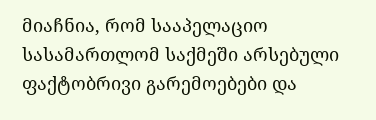მიაჩნია, რომ სააპელაციო სასამართლომ საქმეში არსებული ფაქტობრივი გარემოებები და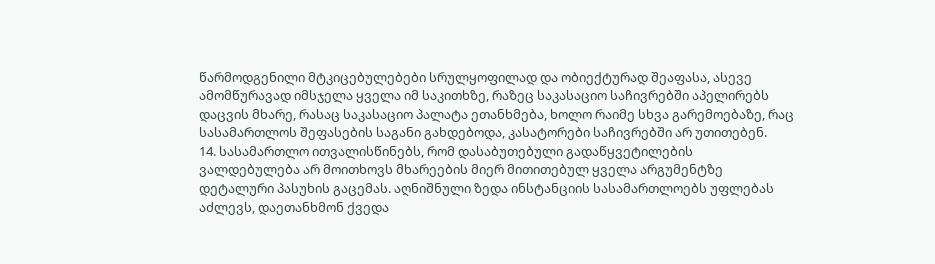წარმოდგენილი მტკიცებულებები სრულყოფილად და ობიექტურად შეაფასა, ასევე ამომწურავად იმსჯელა ყველა იმ საკითხზე, რაზეც საკასაციო საჩივრებში აპელირებს დაცვის მხარე, რასაც საკასაციო პალატა ეთანხმება, ხოლო რაიმე სხვა გარემოებაზე, რაც სასამართლოს შეფასების საგანი გახდებოდა, კასატორები საჩივრებში არ უთითებენ.
14. სასამართლო ითვალისწინებს, რომ დასაბუთებული გადაწყვეტილების ვალდებულება არ მოითხოვს მხარეების მიერ მითითებულ ყველა არგუმენტზე დეტალური პასუხის გაცემას. აღნიშნული ზედა ინსტანციის სასამართლოებს უფლებას აძლევს, დაეთანხმონ ქვედა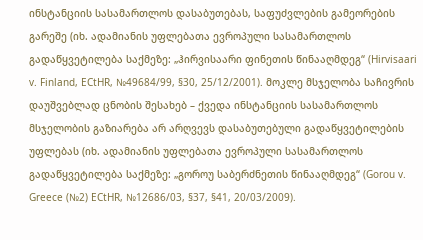ინსტანციის სასამართლოს დასაბუთებას, საფუძვლების გამეორების გარეშე (იხ. ადამიანის უფლებათა ევროპული სასამართლოს გადაწყვეტილება საქმეზე: „ჰირვისაარი ფინეთის წინააღმდეგ“ (Hirvisaari v. Finland, ECtHR, №49684/99, §30, 25/12/2001). მოკლე მსჯელობა საჩივრის დაუშვებლად ცნობის შესახებ – ქვედა ინსტანციის სასამართლოს მსჯელობის გაზიარება არ არღვევს დასაბუთებული გადაწყვეტილების უფლებას (იხ. ადამიანის უფლებათა ევროპული სასამართლოს გადაწყვეტილება საქმეზე: „გოროუ საბერძნეთის წინააღმდეგ“ (Gorou v. Greece (№2) ECtHR, №12686/03, §37, §41, 20/03/2009).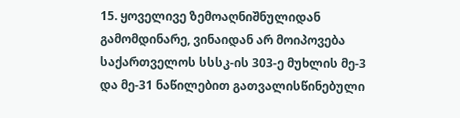15. ყოველივე ზემოაღნიშნულიდან გამომდინარე, ვინაიდან არ მოიპოვება საქართველოს სსსკ-ის 303-ე მუხლის მე-3 და მე-31 ნაწილებით გათვალისწინებული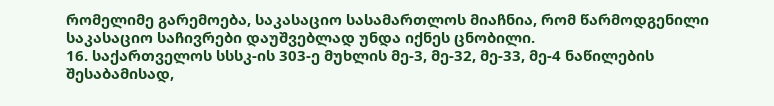რომელიმე გარემოება, საკასაციო სასამართლოს მიაჩნია, რომ წარმოდგენილი საკასაციო საჩივრები დაუშვებლად უნდა იქნეს ცნობილი.
16. საქართველოს სსსკ-ის 303-ე მუხლის მე-3, მე-32, მე-33, მე-4 ნაწილების შესაბამისად,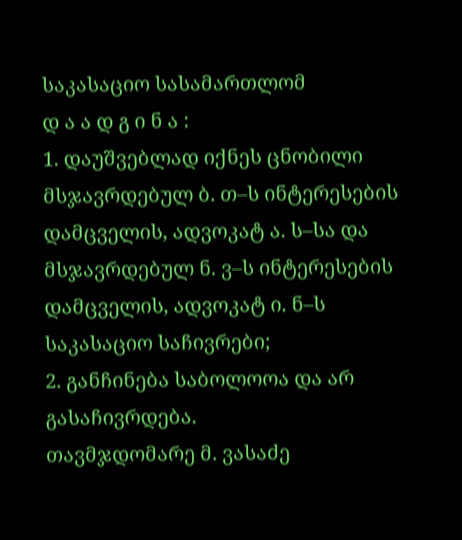საკასაციო სასამართლომ
დ ა ა დ გ ი ნ ა :
1. დაუშვებლად იქნეს ცნობილი მსჯავრდებულ ბ. თ–ს ინტერესების დამცველის, ადვოკატ ა. ს–სა და მსჯავრდებულ ნ. ვ–ს ინტერესების დამცველის, ადვოკატ ი. ნ–ს საკასაციო საჩივრები;
2. განჩინება საბოლოოა და არ გასაჩივრდება.
თავმჯდომარე მ. ვასაძე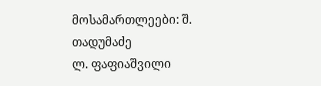მოსამართლეები: შ. თადუმაძე
ლ. ფაფიაშვილი